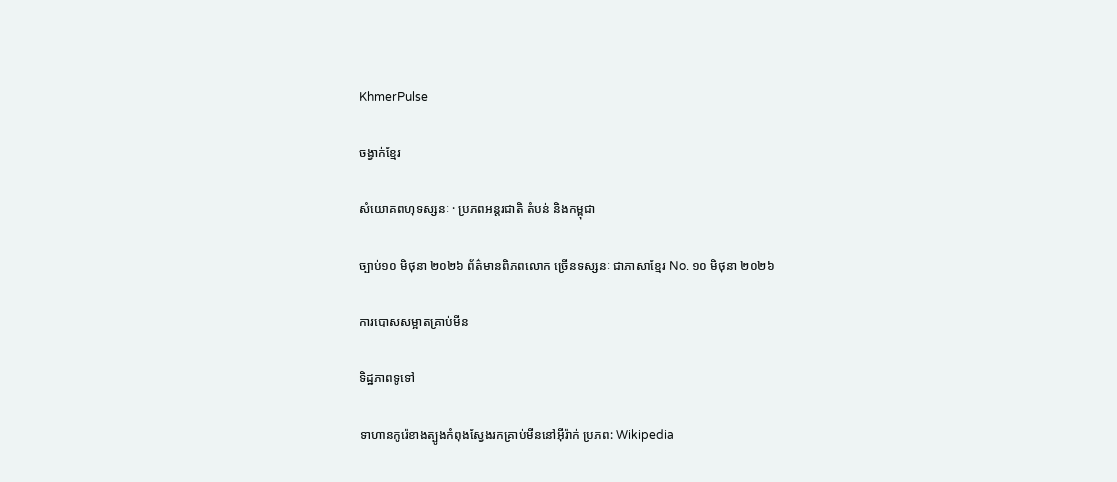KhmerPulse

ចង្វាក់ខ្មែរ

សំយោគពហុទស្សនៈ · ប្រភពអន្តរជាតិ តំបន់ និងកម្ពុជា

ច្បាប់១០ មិថុនា ២០២៦ ព័ត៌មានពិភពលោក ច្រើនទស្សនៈ ជាភាសាខ្មែរ No. ១០ មិថុនា ២០២៦

ការបោសសម្អាតគ្រាប់មីន

ទិដ្ឋភាពទូទៅ

ទាហានកូរ៉េខាងត្បូងកំពុងស្វែងរកគ្រាប់មីននៅអ៊ីរ៉ាក់ ប្រភព: Wikipedia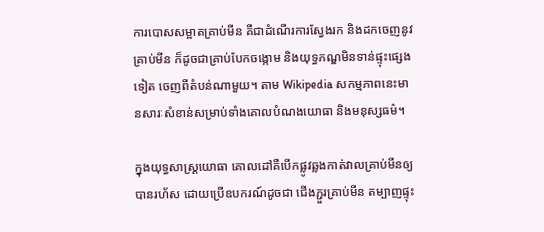ការបោសសម្អាតគ្រាប់មីន គឺជាដំណើរការស្វែងរក និងដកចេញនូវគ្រាប់មីន ក៏ដូចជាគ្រាប់បែកចង្កោម និងយុទ្ធភណ្ឌមិនទាន់ផ្ទុះផ្សេងទៀត ចេញពីតំបន់ណាមួយ។ តាម Wikipedia សកម្មភាពនេះមានសារៈសំខាន់សម្រាប់ទាំងគោលបំណងយោធា និងមនុស្សធម៌។

ក្នុងយុទ្ធសាស្ត្រយោធា គោលដៅគឺបើកផ្លូវឆ្លងកាត់វាលគ្រាប់មីនឲ្យបានរហ័ស ដោយប្រើឧបករណ៍ដូចជា ជើងភ្ជួរគ្រាប់មីន តម្បាញផ្ទុះ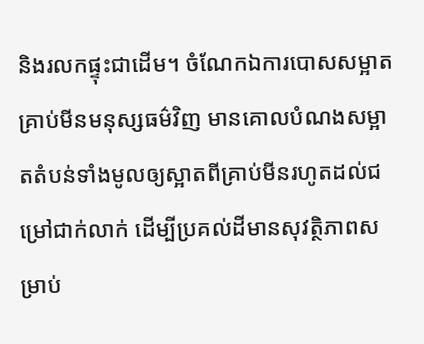និងរលកផ្ទុះជាដើម។ ចំណែកឯការបោសសម្អាតគ្រាប់មីនមនុស្សធម៌វិញ មានគោលបំណងសម្អាតតំបន់ទាំងមូលឲ្យស្អាតពីគ្រាប់មីនរហូតដល់ជម្រៅជាក់លាក់ ដើម្បីប្រគល់ដីមានសុវត្ថិភាពសម្រាប់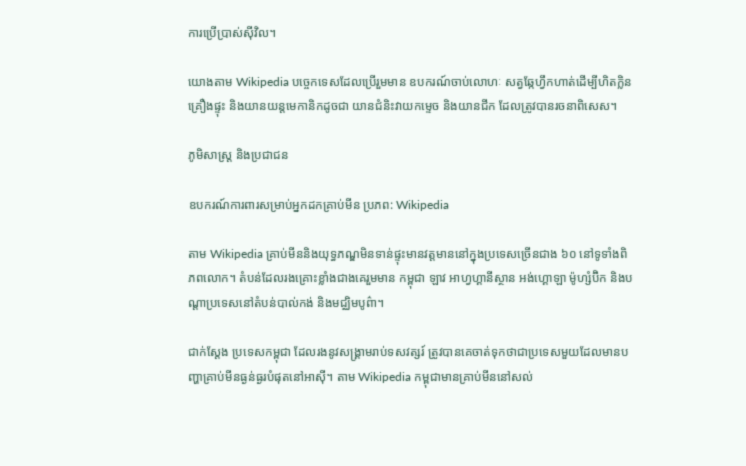ការប្រើប្រាស់ស៊ីវិល។

យោងតាម Wikipedia បច្ចេកទេសដែលប្រើរួមមាន ឧបករណ៍ចាប់លោហៈ សត្វឆ្កែហ្វឹកហាត់ដើម្បីហិតក្លិនគ្រឿងផ្ទុះ និងយានយន្តមេកានិកដូចជា យានជំនិះវាយកម្ទេច និងយានជីក ដែលត្រូវបានរចនាពិសេស។

ភូមិសាស្ត្រ និងប្រជាជន

ឧបករណ៍ការពារសម្រាប់អ្នកដកគ្រាប់មីន ប្រភព: Wikipedia

តាម Wikipedia គ្រាប់មីននិងយុទ្ធភណ្ឌមិនទាន់ផ្ទុះមានវត្តមាននៅក្នុងប្រទេសច្រើនជាង ៦០ នៅទូទាំងពិភពលោក។ តំបន់ដែលរងគ្រោះខ្លាំងជាងគេរួមមាន កម្ពុជា ឡាវ អាហ្វហ្គានីស្ថាន អង់ហ្គោឡា ម៉ូហ្សំប៊ិក និងបណ្ដាប្រទេសនៅតំបន់បាល់កង់ និងមជ្ឈិមបូព៌ា។

ជាក់ស្ដែង ប្រទេសកម្ពុជា ដែលរងនូវសង្គ្រាមរាប់ទសវត្សរ៍ ត្រូវបានគេចាត់ទុកថាជាប្រទេសមួយដែលមានបញ្ហាគ្រាប់មីនធ្ងន់ធ្ងរបំផុតនៅអាស៊ី។ តាម Wikipedia កម្ពុជាមានគ្រាប់មីននៅសល់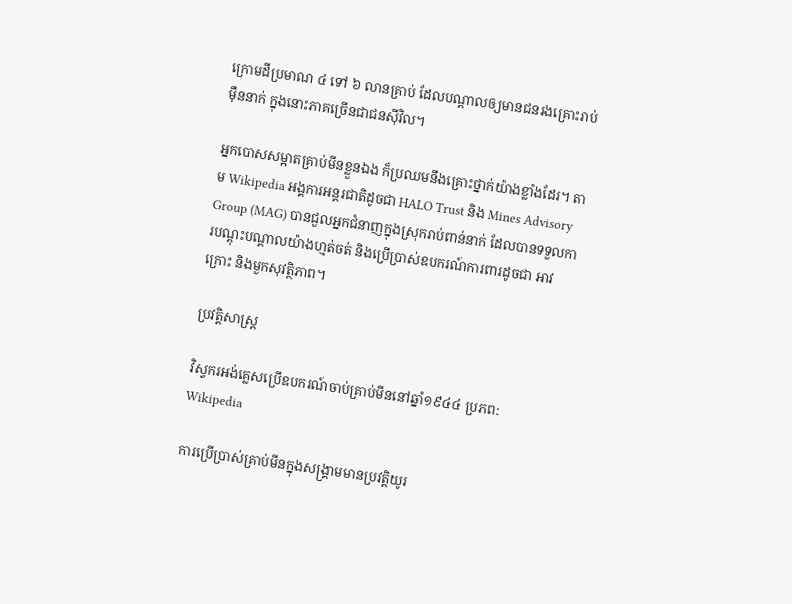ក្រោមដីប្រមាណ ៤ ទៅ ៦ លានគ្រាប់ ដែលបណ្ដាលឲ្យមានជនរងគ្រោះរាប់ម៉ឺននាក់ ក្នុងនោះភាគច្រើនជាជនស៊ីវិល។

អ្នកបោសសម្អាតគ្រាប់មីនខ្លួនឯង ក៏ប្រឈមនឹងគ្រោះថ្នាក់យ៉ាងខ្លាំងដែរ។ តាម Wikipedia អង្គការអន្តរជាតិដូចជា HALO Trust និង Mines Advisory Group (MAG) បានជួលអ្នកជំនាញក្នុងស្រុករាប់ពាន់នាក់ ដែលបានទទួលការបណ្តុះបណ្តាលយ៉ាងហ្មត់ចត់ និងប្រើប្រាស់ឧបករណ៍ការពារដូចជា អាវក្រោះ និងមួកសុវត្ថិភាព។

ប្រវត្តិសាស្ត្រ

វិស្វករអង់គ្លេសប្រើឧបករណ៍ចាប់គ្រាប់មីននៅឆ្នាំ១៩៤៤ ប្រភព: Wikipedia

ការប្រើប្រាស់គ្រាប់មីនក្នុងសង្គ្រាមមានប្រវត្តិយូរ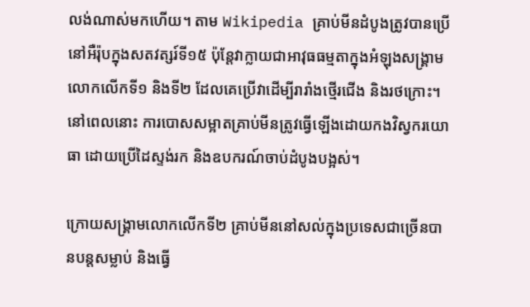លង់ណាស់មកហើយ។ តាម Wikipedia គ្រាប់មីនដំបូងត្រូវបានប្រើនៅអឺរ៉ុបក្នុងសតវត្សរ៍ទី១៥ ប៉ុន្តែវាក្លាយជាអាវុធធម្មតាក្នុងអំឡុងសង្គ្រាមលោកលើកទី១ និងទី២ ដែលគេប្រើវាដើម្បីរារាំងថ្មើរជើង និងរថក្រោះ។ នៅពេលនោះ ការបោសសម្អាតគ្រាប់មីនត្រូវធ្វើឡើងដោយកងវិស្វករយោធា ដោយប្រើដៃស្ទង់រក និងឧបករណ៍ចាប់ដំបូងបង្អស់។

ក្រោយសង្គ្រាមលោកលើកទី២ គ្រាប់មីននៅសល់ក្នុងប្រទេសជាច្រើនបានបន្តសម្លាប់ និងធ្វើ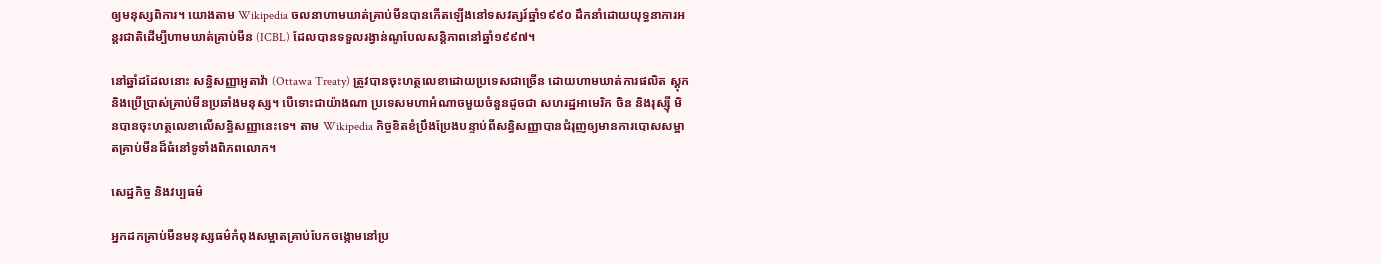ឲ្យមនុស្សពិការ។ យោងតាម Wikipedia ចលនាហាមឃាត់គ្រាប់មីនបានកើតឡើងនៅទសវត្សរ៍ឆ្នាំ១៩៩០ ដឹកនាំដោយយុទ្ធនាការអន្តរជាតិដើម្បីហាមឃាត់គ្រាប់មីន (ICBL) ដែលបានទទួលរង្វាន់ណូបែលសន្តិភាពនៅឆ្នាំ១៩៩៧។

នៅឆ្នាំដដែលនោះ សន្ធិសញ្ញាអូតាវ៉ា (Ottawa Treaty) ត្រូវបានចុះហត្ថលេខាដោយប្រទេសជាច្រើន ដោយហាមឃាត់ការផលិត ស្តុក និងប្រើប្រាស់គ្រាប់មីនប្រឆាំងមនុស្ស។ បើទោះជាយ៉ាងណា ប្រទេសមហាអំណាចមួយចំនួនដូចជា សហរដ្ឋអាមេរិក ចិន និងរុស្ស៊ី មិនបានចុះហត្ថលេខាលើសន្ធិសញ្ញានេះទេ។ តាម Wikipedia កិច្ចខិតខំប្រឹងប្រែងបន្ទាប់ពីសន្ធិសញ្ញាបានជំរុញឲ្យមានការបោសសម្អាតគ្រាប់មីនដ៏ធំនៅទូទាំងពិភពលោក។

សេដ្ឋកិច្ច និងវប្បធម៌

អ្នកដកគ្រាប់មីនមនុស្សធម៌កំពុងសម្អាតគ្រាប់បែកចង្កោមនៅប្រ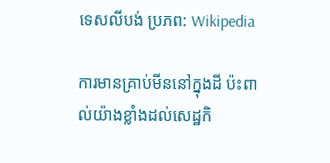ទេសលីបង់ ប្រភព: Wikipedia

ការមានគ្រាប់មីននៅក្នុងដី ប៉ះពាល់យ៉ាងខ្លាំងដល់សេដ្ឋកិ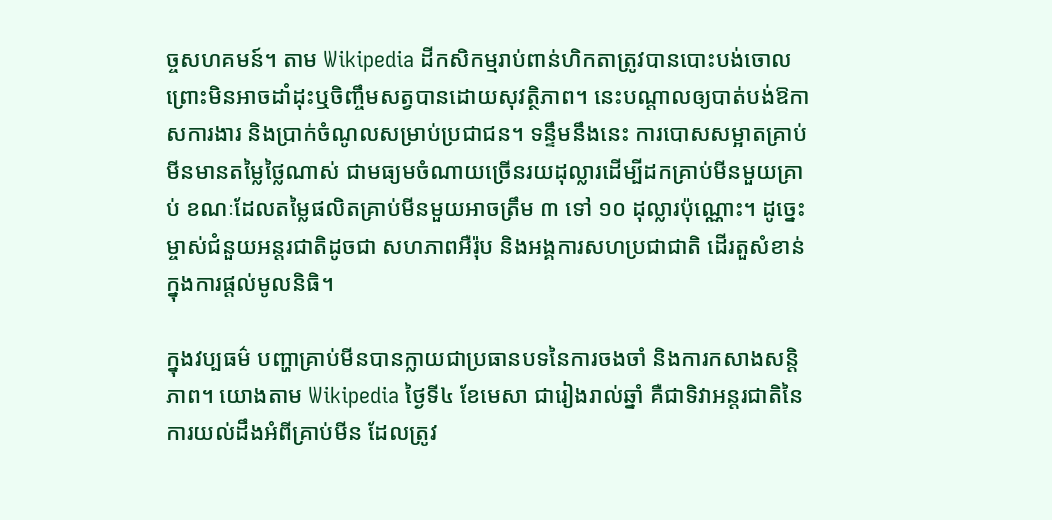ច្ចសហគមន៍។ តាម Wikipedia ដីកសិកម្មរាប់ពាន់ហិកតាត្រូវបានបោះបង់ចោលព្រោះមិនអាចដាំដុះឬចិញ្ចឹមសត្វបានដោយសុវត្ថិភាព។ នេះបណ្ដាលឲ្យបាត់បង់ឱកាសការងារ និងប្រាក់ចំណូលសម្រាប់ប្រជាជន។ ទន្ទឹមនឹងនេះ ការបោសសម្អាតគ្រាប់មីនមានតម្លៃថ្លៃណាស់ ជាមធ្យមចំណាយច្រើនរយដុល្លារដើម្បីដកគ្រាប់មីនមួយគ្រាប់ ខណៈដែលតម្លៃផលិតគ្រាប់មីនមួយអាចត្រឹម ៣ ទៅ ១០ ដុល្លារប៉ុណ្ណោះ។ ដូច្នេះ ម្ចាស់ជំនួយអន្តរជាតិដូចជា សហភាពអឺរ៉ុប និងអង្គការសហប្រជាជាតិ ដើរតួសំខាន់ក្នុងការផ្តល់មូលនិធិ។

ក្នុងវប្បធម៌ បញ្ហាគ្រាប់មីនបានក្លាយជាប្រធានបទនៃការចងចាំ និងការកសាងសន្តិភាព។ យោងតាម Wikipedia ថ្ងៃទី៤ ខែមេសា ជារៀងរាល់ឆ្នាំ គឺជាទិវាអន្តរជាតិនៃការយល់ដឹងអំពីគ្រាប់មីន ដែលត្រូវ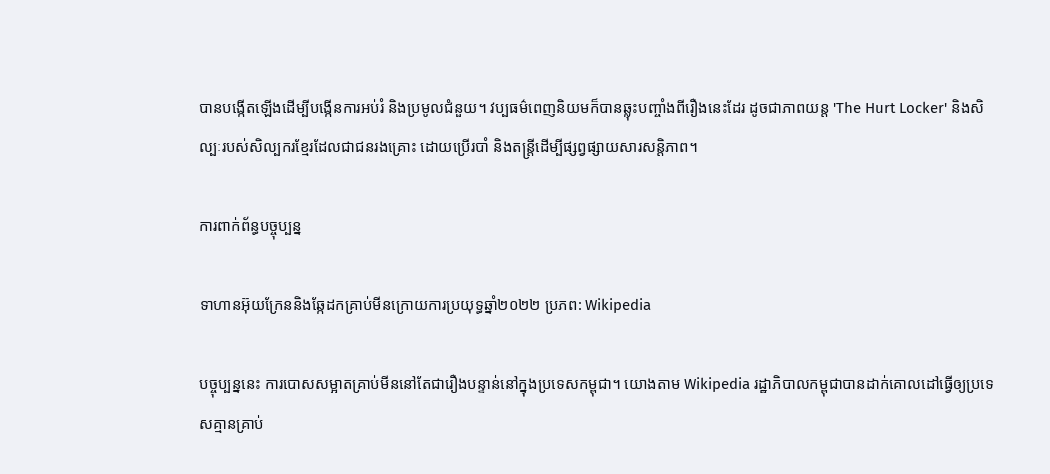បានបង្កើតឡើងដើម្បីបង្កើនការអប់រំ និងប្រមូលជំនួយ។ វប្បធម៌ពេញនិយមក៏បានឆ្លុះបញ្ចាំងពីរឿងនេះដែរ ដូចជាភាពយន្ត 'The Hurt Locker' និងសិល្បៈរបស់សិល្បករខ្មែរដែលជាជនរងគ្រោះ ដោយប្រើរបាំ និងតន្ត្រីដើម្បីផ្សព្វផ្សាយសារសន្តិភាព។

ការពាក់ព័ន្ធបច្ចុប្បន្ន

ទាហានអ៊ុយក្រែននិងឆ្កែដកគ្រាប់មីនក្រោយការប្រយុទ្ធឆ្នាំ២០២២ ប្រភព: Wikipedia

បច្ចុប្បន្ននេះ ការបោសសម្អាតគ្រាប់មីននៅតែជារឿងបន្ទាន់នៅក្នុងប្រទេសកម្ពុជា។ យោងតាម Wikipedia រដ្ឋាភិបាលកម្ពុជាបានដាក់គោលដៅធ្វើឲ្យប្រទេសគ្មានគ្រាប់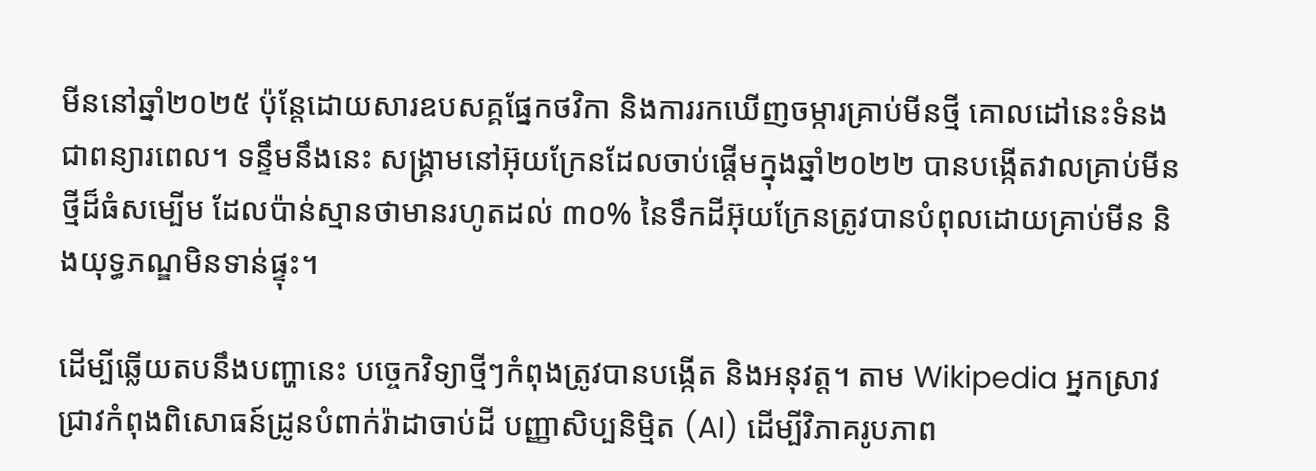មីននៅឆ្នាំ២០២៥ ប៉ុន្តែដោយសារឧបសគ្គផ្នែកថវិកា និងការរកឃើញចម្ការគ្រាប់មីនថ្មី គោលដៅនេះទំនងជាពន្យារពេល។ ទន្ទឹមនឹងនេះ សង្គ្រាមនៅអ៊ុយក្រែនដែលចាប់ផ្តើមក្នុងឆ្នាំ២០២២ បានបង្កើតវាលគ្រាប់មីនថ្មីដ៏ធំសម្បើម ដែលប៉ាន់ស្មានថាមានរហូតដល់ ៣០% នៃទឹកដីអ៊ុយក្រែនត្រូវបានបំពុលដោយគ្រាប់មីន និងយុទ្ធភណ្ឌមិនទាន់ផ្ទុះ។

ដើម្បីឆ្លើយតបនឹងបញ្ហានេះ បច្ចេកវិទ្យាថ្មីៗកំពុងត្រូវបានបង្កើត និងអនុវត្ត។ តាម Wikipedia អ្នកស្រាវជ្រាវកំពុងពិសោធន៍ដ្រូនបំពាក់រ៉ាដាចាប់ដី បញ្ញាសិប្បនិម្មិត (AI) ដើម្បីវិភាគរូបភាព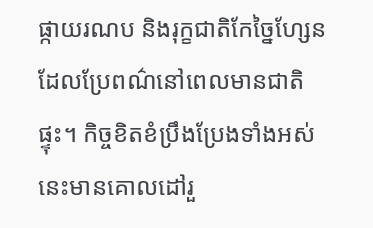ផ្កាយរណប និងរុក្ខជាតិកែច្នៃហ្សែនដែលប្រែពណ៌នៅពេលមានជាតិផ្ទុះ។ កិច្ចខិតខំប្រឹងប្រែងទាំងអស់នេះមានគោលដៅរួ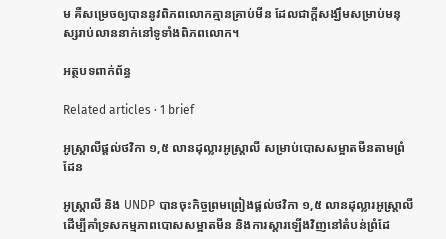ម គឺសម្រេចឲ្យបាននូវពិភពលោកគ្មានគ្រាប់មីន ដែលជាក្តីសង្ឃឹមសម្រាប់មនុស្សរាប់លាននាក់នៅទូទាំងពិភពលោក។

អត្ថបទពាក់ព័ន្ធ

Related articles · 1 brief

អូស្ត្រាលីផ្តល់ថវិកា ១,៥ លានដុល្លារអូស្ត្រាលី សម្រាប់បោសសម្អាតមីនតាមព្រំដែន

អូស្ត្រាលី និង UNDP បានចុះកិច្ចព្រមព្រៀងផ្តល់ថវិកា ១,៥ លានដុល្លារអូស្ត្រាលី ដើម្បីគាំទ្រសកម្មភាពបោសសម្អាតមីន និងការស្តារឡើងវិញនៅតំបន់ព្រំដែ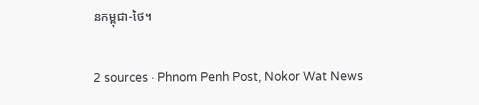នកម្ពុជា-ថៃ។

2 sources · Phnom Penh Post, Nokor Wat News